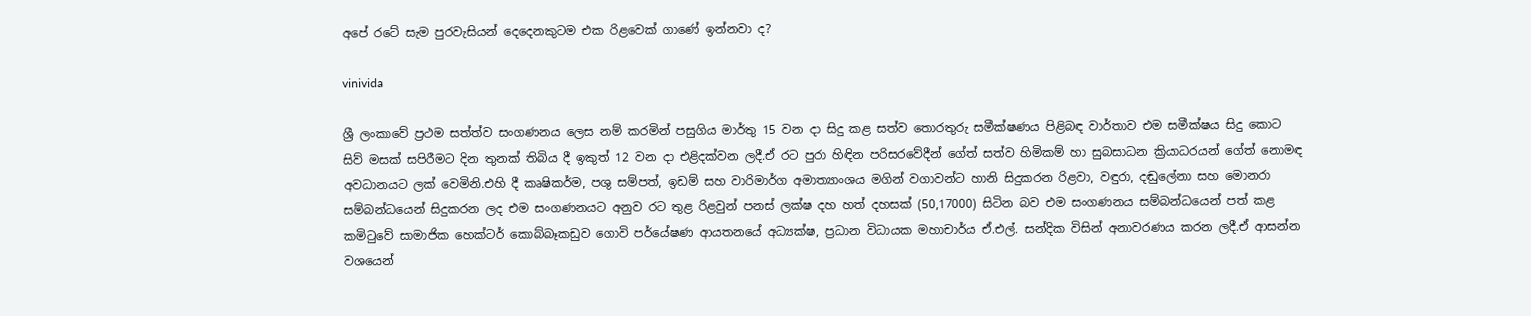අපේ රටේ සැම පුරවැසියන් දෙදෙනකුටම එක රිළවෙක් ගාණේ ඉන්නවා ද?

vinivida

ශ්‍රී ලංකාවේ ප්‍රථම සත්ත්ව සංගණනය ලෙස නම් කරමින් පසුගිය මාර්තු 15 වන දා සිදු කළ සත්ව තොරතුරු සමීක්ෂණය පිළිබඳ වාර්තාව එම සමීක්ෂය සිදු කොට සිව් මසක් සපිරීමට දින තුනක් තිබිය දී ඉකුත් 12 වන දා එළිදක්වන ලදී.ඒ රට පුරා හිඳින පරිසරවේදීන් ගේත් සත්ව හිමිකම් හා සුබසාධන ක්‍රියාධරයන් ගේත් නොමඳ අවධානයට ලක් වෙමිනි.එහි දී කෘෂිකර්ම, පශු සම්පත්, ඉඩම් සහ වාරිමාර්ග අමාත්‍යාංශය මගින් වගාවන්ට හානි සිදුකරන රිළවා, වඳුරා, දඬුලේනා සහ මොනරා සම්බන්ධයෙන් සිදුකරන ලද එම සංගණනයට අනුව රට තුළ රිළවුන් පනස් ලක්ෂ දහ හත් දහසක් (50,17000) සිටින බව එම සංගණනය සම්බන්ධයෙන් පත් කළ කමිටුවේ සාමාජික හෙක්ටර් කොබ්බෑකඩුව ගොවි පර්යේෂණ ආයතනයේ අධ්‍යක්ෂ, ප්‍රධාන විධායක මහාචාර්ය ඒ.එල්. සන්දික විසින් අනාවරණය කරන ලදී.ඒ ආසන්න වශයෙන්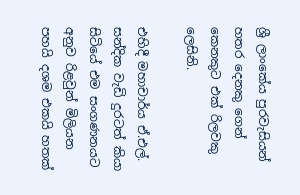ශ්‍රී ලාංකේය පුරවැසියන් හතර දෙනකු ගෙන් කෙනකුට එක් රිලවකු ලෙසිනි.

එහිදී මහාචාර්ය ඒ.එල්. සන්දික වැඩි දුරටත් කියා සිටියේ එම සංගණනයට අනුව රිළවුන් මිලියන පහයි දශම එකයි හතක්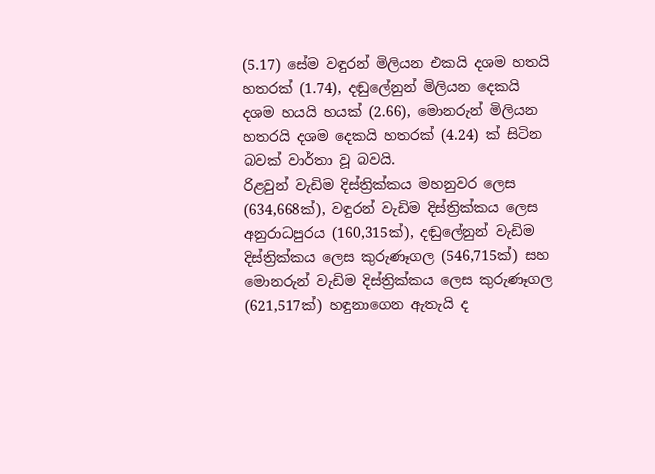(5.17) සේම වඳුරන් මිලියන එකයි දශම හතයි හතරක් (1.74), දඬුලේනුන් මිලියන දෙකයි දශම හයයි හයක් (2.66), මොනරුන් මිලියන හතරයි දශම දෙකයි හතරක් (4.24) ක් සිටින බවක් වාර්තා වූ බවයි.
රිළවුන් වැඩිම දිස්ත්‍රික්කය මහනුවර ලෙස (634,668ක්), වඳුරන් වැඩිම දිස්ත්‍රික්කය ලෙස අනුරාධපුරය (160,315ක්), දඬුලේනුන් වැඩිම දිස්ත්‍රික්කය ලෙස කුරුණෑගල (546,715ක්) සහ මොනරුන් වැඩිම දිස්ත්‍රික්කය ලෙස කුරුණෑගල (621,517ක්) හඳුනාගෙන ඇතැයි ද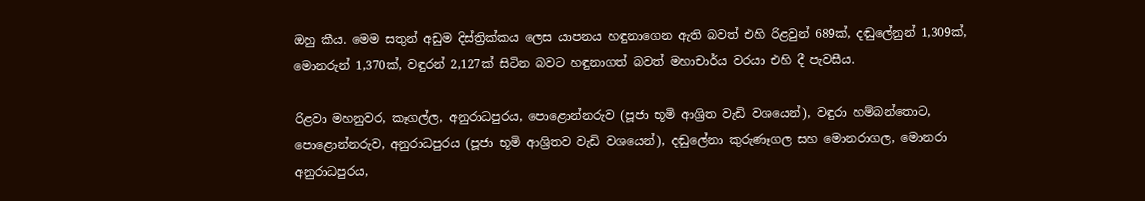ඔහු කීය. මෙම සතුන් අඩුම දිස්ත්‍රික්කය ලෙස යාපනය හඳුනාගෙන ඇති බවත් එහි රිළවුන් 689ක්, දඬුලේනුන් 1,309ක්, මොනරුන් 1,370ක්, වඳුරන් 2,127ක් සිටින බවට හඳුනාගත් බවත් මහාචාර්ය වරයා එහි දී පැවසීය.

රිළවා මහනුවර, කෑගල්ල, අනුරාධපුරය, පොළොන්නරුව (පූජා භූමි ආශ්‍රිත වැඩි වශයෙන්), වඳුරා හම්බන්තොට, පොළොන්නරුව, අනුරාධපුරය (පූජා භූමි ආශ්‍රිතව වැඩි වශයෙන්), දඬුලේනා කුරුණෑගල සහ මොනරාගල, මොනරා අනුරාධපුරය,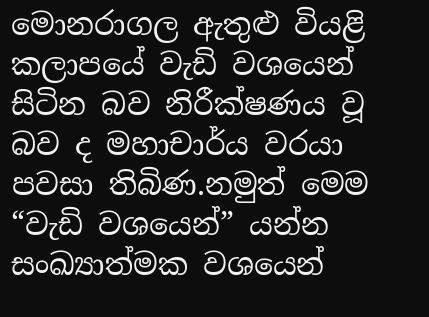මොනරාගල ඇතුළු වියළි කලාපයේ වැඩි වශයෙන් සිටින බව නිරීක්ෂණය වූ බව ද මහාචාර්ය වරයා පවසා තිබිණ.නමුත් මෙම “වැඩි වශයෙන්” යන්න සංඛ්‍යාත්මක වශයෙන්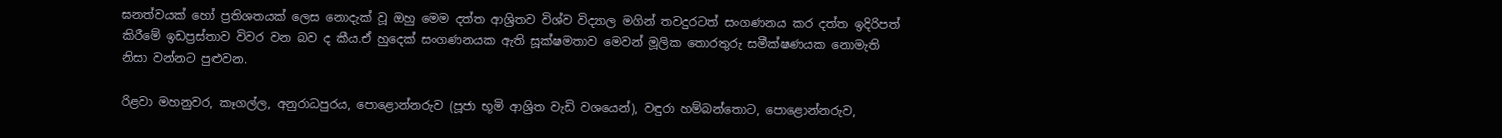ඝනත්වයක් හෝ ප්‍රතිශතයක් ලෙස නොදැක් වූ ඔහු මෙම දත්ත ආශ්‍රිතව විශ්ව විද්‍යාල මගින් තවදුරටත් සංගණනය කර දත්ත ඉදිරිපත් කිරීමේ ඉඩප්‍රස්තාව විවර වන බව ද කීය.ඒ හුදෙක් සංගණනයක ඇති සූක්ෂමතාව මෙවන් මූලික තොරතුරු සමීක්ෂණයක නොමැති නිසා වන්නට පුළුවන.

රිළවා මහනුවර, කෑගල්ල, අනුරාධපුරය, පොළොන්නරුව (පූජා භූමි ආශ්‍රිත වැඩි වශයෙන්), වඳුරා හම්බන්තොට, පොළොන්නරුව,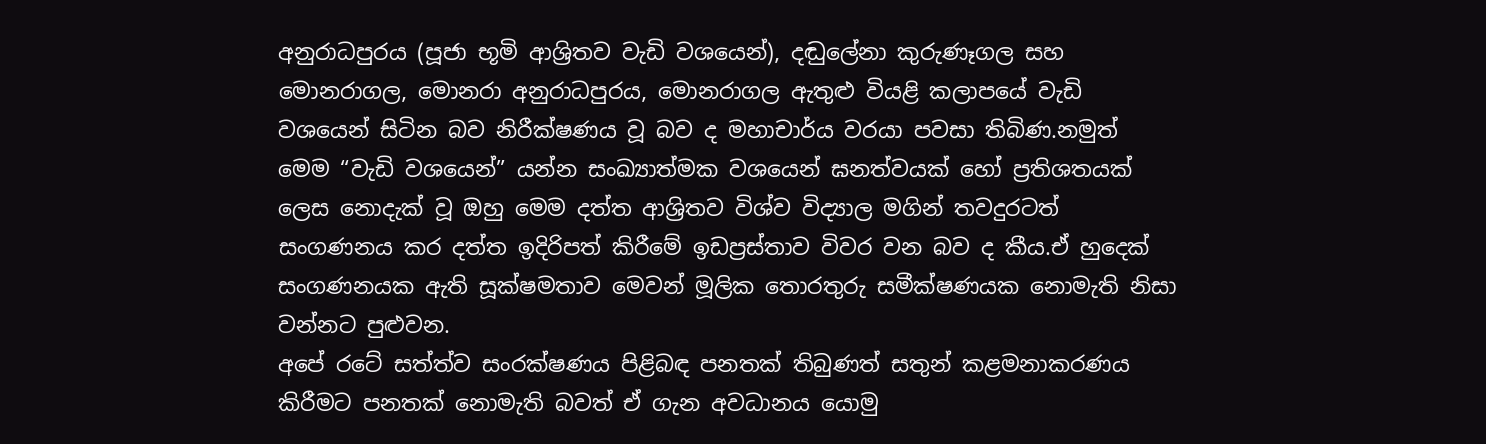අනුරාධපුරය (පූජා භූමි ආශ්‍රිතව වැඩි වශයෙන්), දඬුලේනා කුරුණෑගල සහ මොනරාගල, මොනරා අනුරාධපුරය, මොනරාගල ඇතුළු වියළි කලාපයේ වැඩි වශයෙන් සිටින බව නිරීක්ෂණය වූ බව ද මහාචාර්ය වරයා පවසා තිබිණ.නමුත් මෙම “වැඩි වශයෙන්” යන්න සංඛ්‍යාත්මක වශයෙන් ඝනත්වයක් හෝ ප්‍රතිශතයක් ලෙස නොදැක් වූ ඔහු මෙම දත්ත ආශ්‍රිතව විශ්ව විද්‍යාල මගින් තවදුරටත් සංගණනය කර දත්ත ඉදිරිපත් කිරීමේ ඉඩප්‍රස්තාව විවර වන බව ද කීය.ඒ හුදෙක් සංගණනයක ඇති සූක්ෂමතාව මෙවන් මූලික තොරතුරු සමීක්ෂණයක නොමැති නිසා වන්නට පුළුවන.
අපේ රටේ සත්ත්ව සංරක්ෂණය පිළිබඳ පනතක් තිබුණත් සතුන් කළමනාකරණය කිරීමට පනතක් නොමැති බවත් ඒ ගැන අවධානය යොමු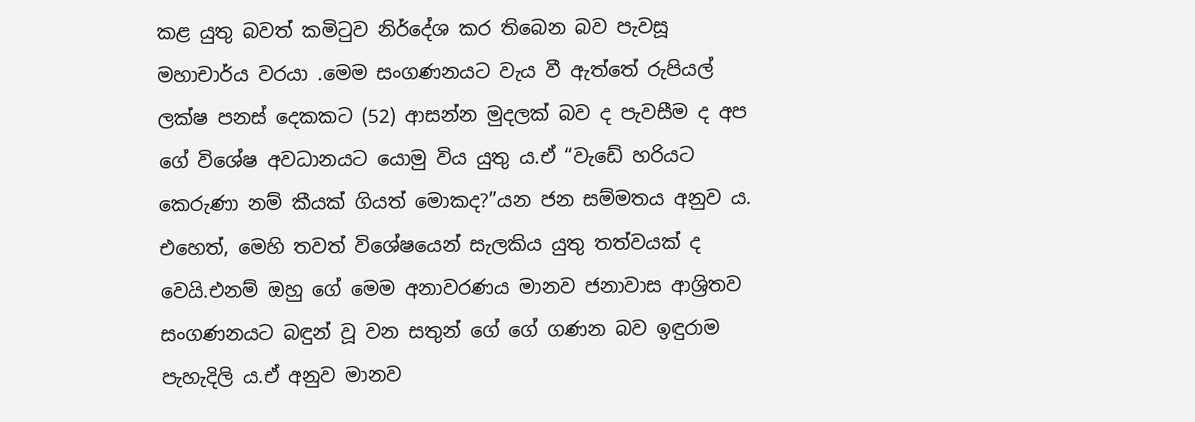කළ යුතු බවත් කමිටුව නිර්දේශ කර තිබෙන බව පැවසූ මහාචාර්ය වරයා .මෙම සංගණනයට වැය වී ඇත්තේ රුපියල් ලක්ෂ පනස් දෙකකට (52) ආසන්න මුදලක් බව ද පැවසීම ද අප ගේ විශේෂ අවධානයට යොමු විය යුතු ය.ඒ “වැඩේ හරියට කෙරුණා නම් කීයක් ගියත් මොකද?”යන ජන සම්මතය අනුව ය.
එහෙත්, මෙහි තවත් විශේෂයෙන් සැලකිය යුතු තත්වයක් ද වෙයි.එනම් ඔහු ගේ මෙම අනාවරණය මානව ජනාවාස ආශ්‍රිතව සංගණනයට බඳුන් වූ වන සතුන් ගේ ගේ ගණන බව ඉඳුරාම පැහැදිලි ය.ඒ අනුව මානව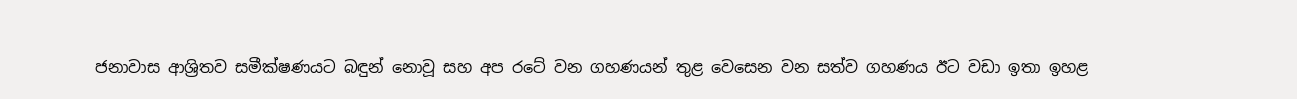ජනාවාස ආශ්‍රිතව සමීක්ෂණයට බඳුන් නොවූ සහ අප රටේ වන ගහණයන් තුළ වෙසෙන වන සත්ව ගහණය ඊට වඩා ඉතා ඉහළ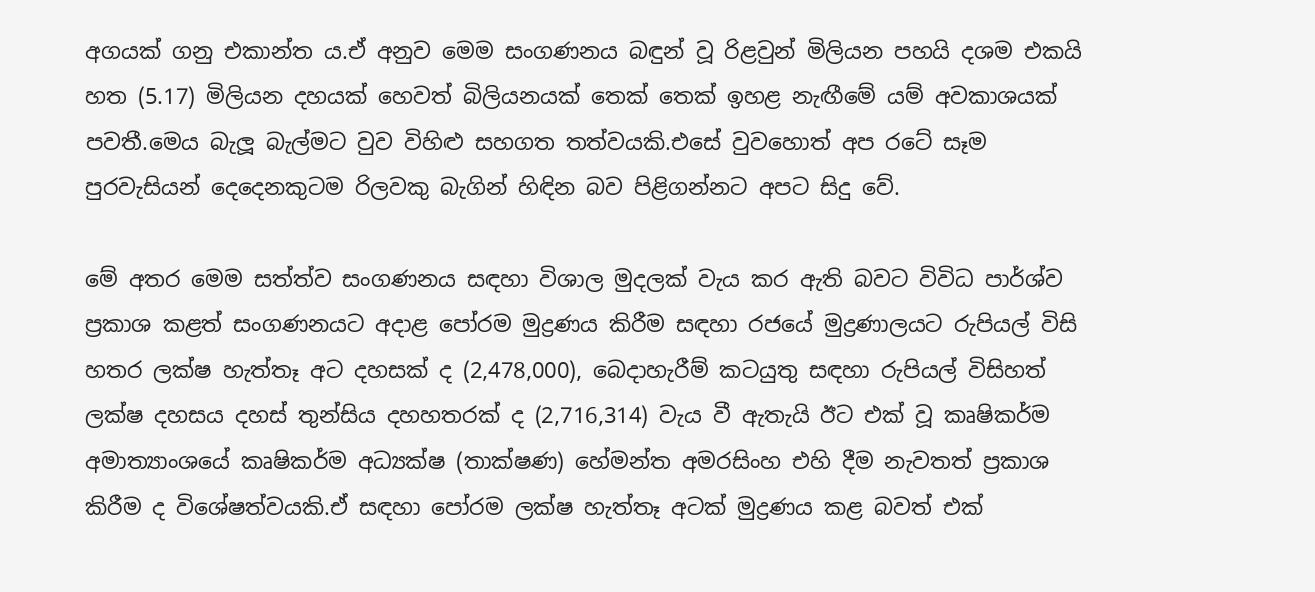අගයක් ගනු එකාන්ත ය.ඒ අනුව මෙම සංගණනය බඳුන් වූ රිළවුන් මිලියන පහයි දශම එකයි හත (5.17) මිලියන දහයක් හෙවත් බිලියනයක් තෙක් තෙක් ඉහළ නැඟීමේ යම් අවකාශයක් පවතී.මෙය බැලූ බැල්මට වුව විහිළු සහගත තත්වයකි.එසේ වුවහොත් අප රටේ සෑම පුරවැසියන් දෙදෙනකුටම රිලවකු බැගින් හිඳින බව පිළිගන්නට අපට සිදු වේ.

මේ අතර මෙම සත්ත්ව සංගණනය සඳහා විශාල මුදලක් වැය කර ඇති බවට විවිධ පාර්ශ්ව ප්‍රකාශ කළත් සංගණනයට අදාළ පෝරම මුද්‍රණය කිරීම සඳහා රජයේ මුද්‍රණාලයට රුපියල් විසි හතර ලක්ෂ හැත්තෑ අට දහසක් ද (2,478,000), බෙදාහැරීම් කටයුතු සඳහා රුපියල් විසිහත් ලක්ෂ දහසය දහස් තුන්සිය දහහතරක් ද (2,716,314) වැය වී ඇතැයි ඊට එක් වූ කෘෂිකර්ම අමාත්‍යාංශයේ කෘෂිකර්ම අධ්‍යක්ෂ (තාක්ෂණ) හේමන්ත අමරසිංහ එහි දීම නැවතත් ප්‍රකාශ කිරීම ද විශේෂත්වයකි.ඒ සඳහා පෝරම ලක්ෂ හැත්තෑ අටක් මුද්‍රණය කළ බවත් එක්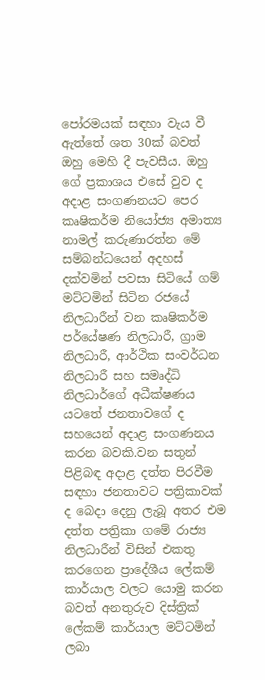පෝරමයක් සඳහා වැය වී ඇත්තේ ශත 30ක් බවත් ඔහු මෙහි දී පැවසීය. ඔහු ගේ ප්‍රකාශය එසේ වුව ද අදාළ සංගණනයට පෙර කෘෂිකර්ම නියෝජ්‍ය අමාත්‍ය නාමල් කරුණාරත්න මේ සම්බන්ධයෙන් අදහස් දක්වමින් පවසා සිටියේ ගම් මට්ටමින් සිටින රජයේ නිලධාරීන් වන කෘෂිකර්ම පර්යේෂණ නිලධාරී, ග්‍රාම නිලධාරී, ආර්ථික සංවර්ධන නිලධාරී සහ සමෘද්ධි නිලධාර්ගේ අධීක්ෂණය යටතේ ජනතාවගේ ද සහයෙන් අදාළ සංගණනය කරන බවකි.වන සතුන් පිළිබඳ අදාළ දත්ත පිරවීම සඳහා ජනතාවට පත්‍රිකාවක් ද බෙදා දෙනු ලැබූ අතර එම දත්ත පත්‍රිකා ගමේ රාජ්‍ය නිලධාරීන් විසින් එකතු කරගෙන ප්‍රාදේශීය ලේකම් කාර්යාල වලට යොමු කරන බවත් අනතුරුව දිස්ත්‍රික් ලේකම් කාර්යාල මට්ටමින් ලබා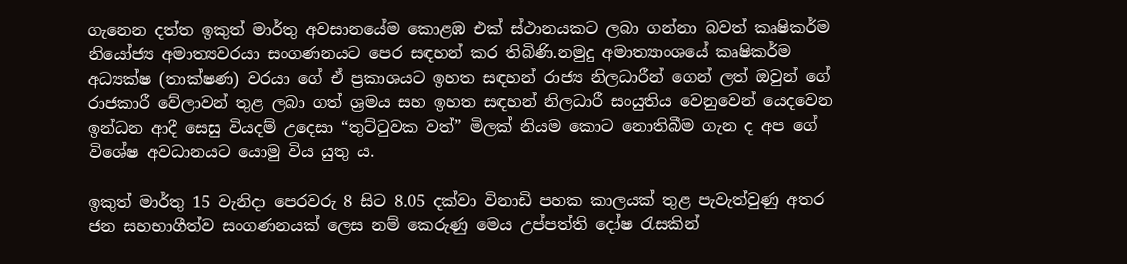ගැනෙන දත්ත ඉකුත් මාර්තු අවසානයේම කොළඹ එක් ස්ථානයකට ලබා ගන්නා බවත් කෘෂිකර්ම නියෝජ්‍ය අමාත්‍යවරයා සංගණනයට පෙර සඳහන් කර තිබිණි.නමුදු අමාත්‍යාංශයේ කෘෂිකර්ම අධ්‍යක්ෂ (තාක්ෂණ) වරයා ගේ ඒ ප්‍රකාශයට ඉහත සඳහන් රාජ්‍ය නිලධාරීන් ගෙන් ලත් ඔවුන් ගේ රාජකාරී වේලාවන් තුළ ලබා ගත් ශ්‍රමය සහ ඉහත සඳහන් නිලධාරී සංයුතිය වෙනුවෙන් යෙදවෙන ඉන්ධන ආදී සෙසු වියදම් උදෙසා “තුට්ටුවක වත්” මිලක් නියම කොට නොතිබීම ගැන ද අප ගේ විශේෂ අවධානයට යොමු විය යුතු ය.

ඉකුත් මාර්තු 15 වැනිදා පෙරවරු 8 සිට 8.05 දක්වා විනාඩි පහක කාලයක් තුළ පැවැත්වුණු අතර ජන සහභාගීත්ව සංගණනයක් ලෙස නම් කෙරුණු මෙය උප්පත්ති දෝෂ රැසකින්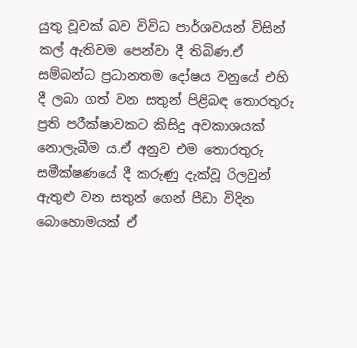යුතු වූවක් බව විවිධ පාර්ශවයන් විසින් කල් ඇතිවම පෙන්වා දී තිබිණ.ඒ සම්බන්ධ ප්‍රධානතම දෝෂය වනුයේ එහි දී ලබා ගත් වන සතුන් පිළිබඳ තොරතුරු ප්‍රති පරීක්ෂාවකට කිසිදු අවකාශයක් නොලැබීම ය.ඒ අනුව එම තොරතුරු සමීක්ෂණයේ දී කරුණු දැක්වූ රිලවුන් ඇතුළු වන සතුන් ගෙන් පීඩා විදින බොහොමයක් ඒ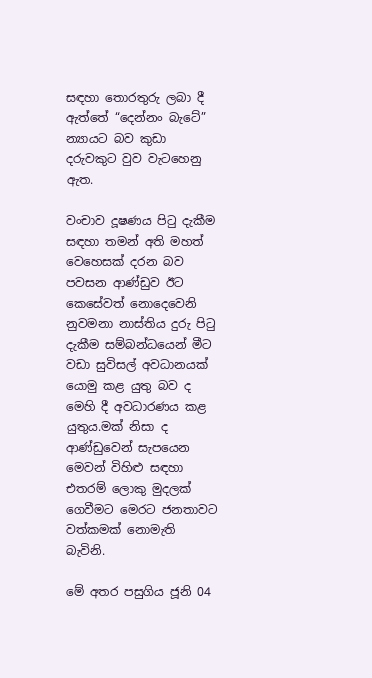සඳහා තොරතුරු ලබා දී ඇත්තේ “දෙන්නං බැටේ” න්‍යායට බව කුඩා දරුවකුට වුව වැටහෙනු ඇත.

වංචාව දූෂණය පිටු දැකීම සඳහා තමන් අති මහත් වෙහෙසක් දරන බව පවසන ආණ්ඩුව ඊට කෙසේවත් නොදෙවෙනි නුවමනා නාස්තිය දුරු පිටු දැකීම සම්බන්ධයෙන් මීට වඩා සුවිසල් අවධානයක් යොමු කළ යුතු බව ද මෙහි දී අවධාරණය කළ යුතුය.මක් නිසා ද ආණ්ඩුවෙන් සැපයෙන මෙවන් විහිළු සඳහා එතරම් ලොකු මුදලක් ගෙවීමට මෙරට ජනතාවට වත්කමක් නොමැති බැවිනි.

මේ අතර පසුගිය ජූනි 04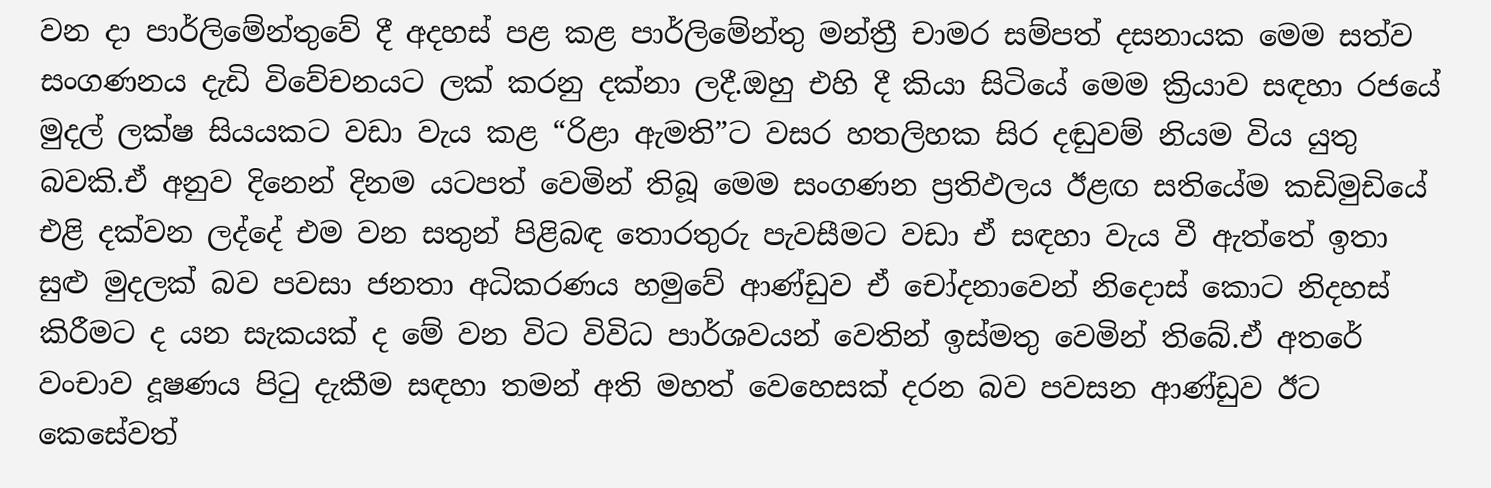වන දා පාර්ලිමේන්තුවේ දී අදහස් පළ කළ පාර්ලිමේන්තු මන්ත්‍රී චාමර සම්පත් දසනායක මෙම සත්ව සංගණනය දැඩි විවේචනයට ලක් කරනු දක්නා ලදී.ඔහු එහි දී කියා සිටියේ මෙම ක්‍රියාව සඳහා රජයේ මුදල් ලක්ෂ සියයකට වඩා වැය කළ “රිළා ඇමති”ට වසර හතලිහක සිර දඬුවම් නියම විය යුතු බවකි.ඒ අනුව දිනෙන් දිනම යටපත් වෙමින් තිබූ මෙම සංගණන ප්‍රතිඵලය ඊළඟ සතියේම කඩිමුඩියේ එළි දක්වන ලද්දේ එම වන සතුන් පිළිබඳ තොරතුරු පැවසීමට වඩා ඒ සඳහා වැය වී ඇත්තේ ඉතා සුළු මුදලක් බව පවසා ජනතා අධිකරණය හමුවේ ආණ්ඩුව ඒ චෝදනාවෙන් නිදොස් කොට නිදහස් කිරීමට ද යන සැකයක් ද මේ වන විට විවිධ පාර්ශවයන් වෙතින් ඉස්මතු වෙමින් තිබේ.ඒ අතරේ වංචාව දූෂණය පිටු දැකීම සඳහා තමන් අති මහත් වෙහෙසක් දරන බව පවසන ආණ්ඩුව ඊට කෙසේවත්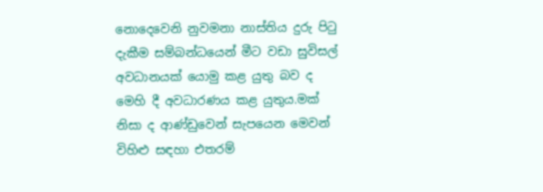නොදෙවෙනි නුවමනා නාස්තිය දුරු පිටු දැකීම සම්බන්ධයෙන් මීට වඩා සුවිසල් අවධානයක් යොමු කළ යුතු බව ද මෙහි දී අවධාරණය කළ යුතුය.මක් නිසා ද ආණ්ඩුවෙන් සැපයෙන මෙවන් විහිළු සඳහා එතරම්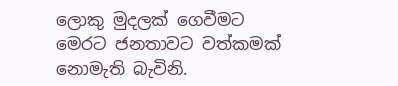ලොකු මුදලක් ගෙවීමට මෙරට ජනතාවට වත්කමක් නොමැති බැවිනි.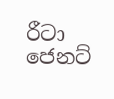රීටා ජෙනට්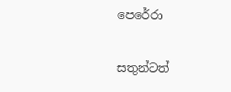පෙරේරා

සතුන්ටත්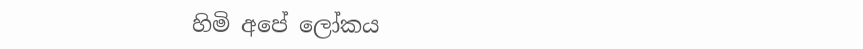හිමි අපේ ලෝකය